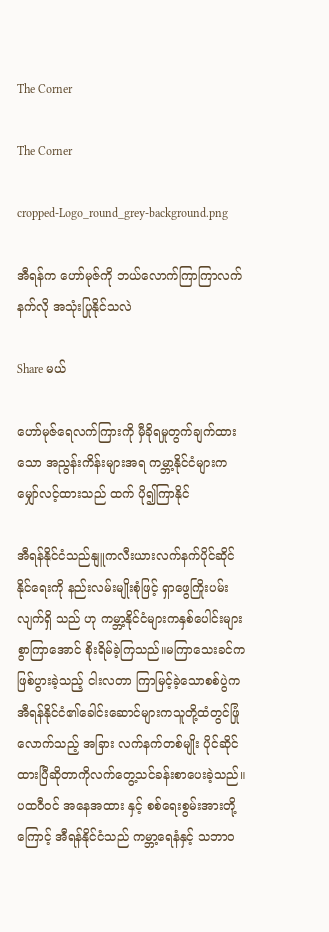The Corner

The Corner

cropped-Logo_round_grey-background.png

အီရန်က ဟော်မုဇ်ကို ဘယ်လောက်ကြာကြာလက်နက်လို အသုံးပြုနိုင်သလဲ

Share မယ်

ဟော်မုဇ်ရေလက်ကြားကို မှီခိုရမှုတွက်ချက်ထားသော အညွန်းကိန်းများအရ ကမ္ဘာ့နိုင်ငံများက မျှော်လင့်ထားသည် ထက် ပို၍ကြာနိုင်

အီရန်နိုင်ငံသည်နျူကလီးယားလက်နက်ပိုင်ဆိုင်နိုင်ရေးကို နည်းလမ်းမျိုးစုံဖြင့် ရှာဖွေကြိုးပမ်း လျက်ရှိ သည် ဟု ကမ္ဘာ့နိုင်ငံများကနှစ်ပေါင်းများစွာကြာအောင် စိုးရိမ်ခဲ့ကြသည်။မကြာသေးခင်က ဖြစ်ပွားခဲ့သည့် ငါးလတာ ကြာမြင့်ခဲ့သောစစ်ပွဲက အီရန်နိုင်ငံ၏ခေါင်းဆောင်များကသူတို့ထံတွင်ဖြုံလောက်သည့် အခြား လက်နက်တစ်မျိုး ပိုင်ဆိုင်ထားပြီဆိုတာကိုလက်တွေ့သင်ခန်းစာပေးခဲ့သည်။ ပထဝီဝင် အနေအထား နှင့် စစ်ရေးစွမ်းအားတို့ကြောင့် အီရန်နိုင်ငံသည် ကမ္ဘာ့ရေနံနှင့် သဘာဝ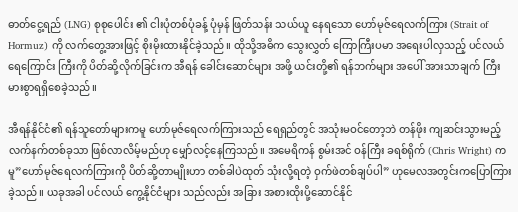ဓာတ်ငွေ့ရည် (LNG) စုစုပေါင်း ၏ ငါးပုံတစ်ပုံခန့် ပုံမှန် ဖြတ်သန်း သယ်ယူ နေရသော ဟော်မုဇ်ရေလက်ကြား (Strait of Hormuz) ကို လက်တွေ့အားဖြင့် စိုးမိုးထားနိုင်ခဲ့သည်။ ထိုသို့အဓိက သွေးလွှတ် ကြောကြီးပမာ အရေးပါလှသည့် ပင်လယ်ရေကြောင်း ကြီးကို ပိတ်ဆို့လိုက်ခြင်းက အီရန် ခေါင်းဆောင်များ အဖို့ ယင်းတို့၏ ရန်ဘက်များ အပေါ် အားသာချက် ကြီးမားစွာရရှိစေခဲ့သည်။

အီရန်နိုင်ငံ၏ ရန်သူတော်များကမူ ဟော်မုဇ်ရေလက်ကြားသည် ရေရှည်တွင် အသုံးမဝင်တော့ဘဲ တန်ဖိုး ကျဆင်းသွားမည့် လက်နက်တစ်ခုသာ ဖြစ်လာလိမ့်မည်ဟု မျှော်လင့်နေကြသည်။ အမေရိကန် စွမ်းအင် ဝန်ကြီး ခရစ်ရိုက် (Chris Wright) က မူ”ဟော်မုဇ်ရေလက်ကြားကို ပိတ်ဆို့တာမျိုးဟာ တစ်ခါပဲထုတ် သုံးလို့ရတဲ့ ဝှက်ဖဲတစ်ချပ်ပါ” ဟုမေလအတွင်းကပြောကြားခဲ့သည်။ ယခုအခါ ပင်လယ် ကွေ့နိုင်ငံများ သည်လည်း အခြား အစားထိုးပို့ဆောင်နိုင်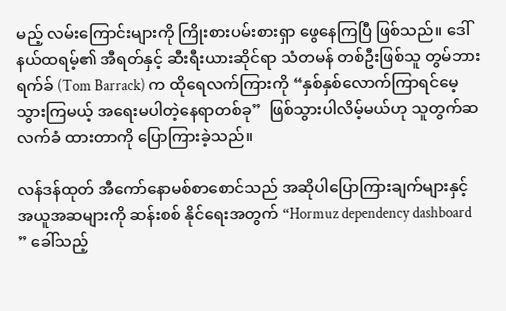မည့် လမ်းကြောင်းများကို ကြိုးစားပမ်းစားရှာ ဖွေနေကြပြီ ဖြစ်သည်။ ဒေါ်နယ်ထရမ့်၏ အီရတ်နှင့် ဆီးရီးယားဆိုင်ရာ သံတမန် တစ်ဦးဖြစ်သူ တွမ်ဘားရက်ခ် (Tom Barrack) က ထိုရေလက်ကြားကို “နှစ်နှစ်လောက်ကြာရင်မေ့သွားကြမယ့် အရေးမပါတဲ့နေရာတစ်ခု”  ဖြစ်သွားပါလိမ့်မယ်ဟု သူတွက်ဆ လက်ခံ ထားတာကို ပြောကြားခဲ့သည်။

လန်ဒန်ထုတ် အီကော်နောမစ်စာစောင်သည် အဆိုပါပြောကြားချက်များနှင့် အယူအဆများကို ဆန်းစစ် နိုင်ရေးအတွက် “Hormuz dependency dashboard ” ခေါ်သည့်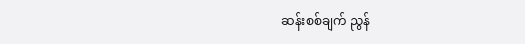ဆန်းစစ်ချက် ညွန်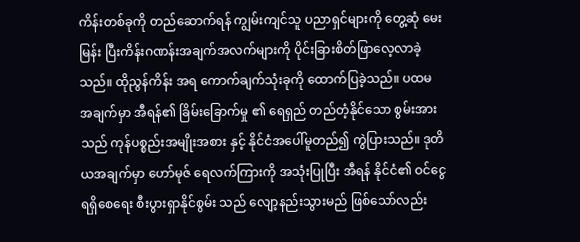ကိန်းတစ်ခုကို တည်ဆောက်ရန် ကျွမ်းကျင်သူ ပညာရှင်များကို တွေ့ဆုံ မေးမြန်း ပြီးကိန်းဂဏန်းအချက်အလက်များကို ပိုင်းခြားစိတ်ဖြာလေ့လာခဲ့သည်။ ထိုညွန်ကိန်း အရ ကောက်ချက်သုံးခုကို ထောက်ပြခဲ့သည်။ ပထမ အချက်မှာ အီရန်၏ ခြိမ်းခြောက်မှု ၏ ရေရှည် တည်တံ့နိုင်သော စွမ်းအားသည် ကုန်ပစ္စည်းအမျိုးအစား နှင့် နိုင်ငံအပေါ်မူတည်၍ ကွဲပြားသည်။ ဒုတိယအချက်မှာ ဟော်မုဇ် ရေလက်ကြားကို အသုံးပြုပြီး အီရန် နိုင်ငံ၏ ဝင်ငွေရရှိစေရေး စီးပွားရှာနိုင်စွမ်း သည် လျော့နည်းသွားမည် ဖြစ်သော်လည်း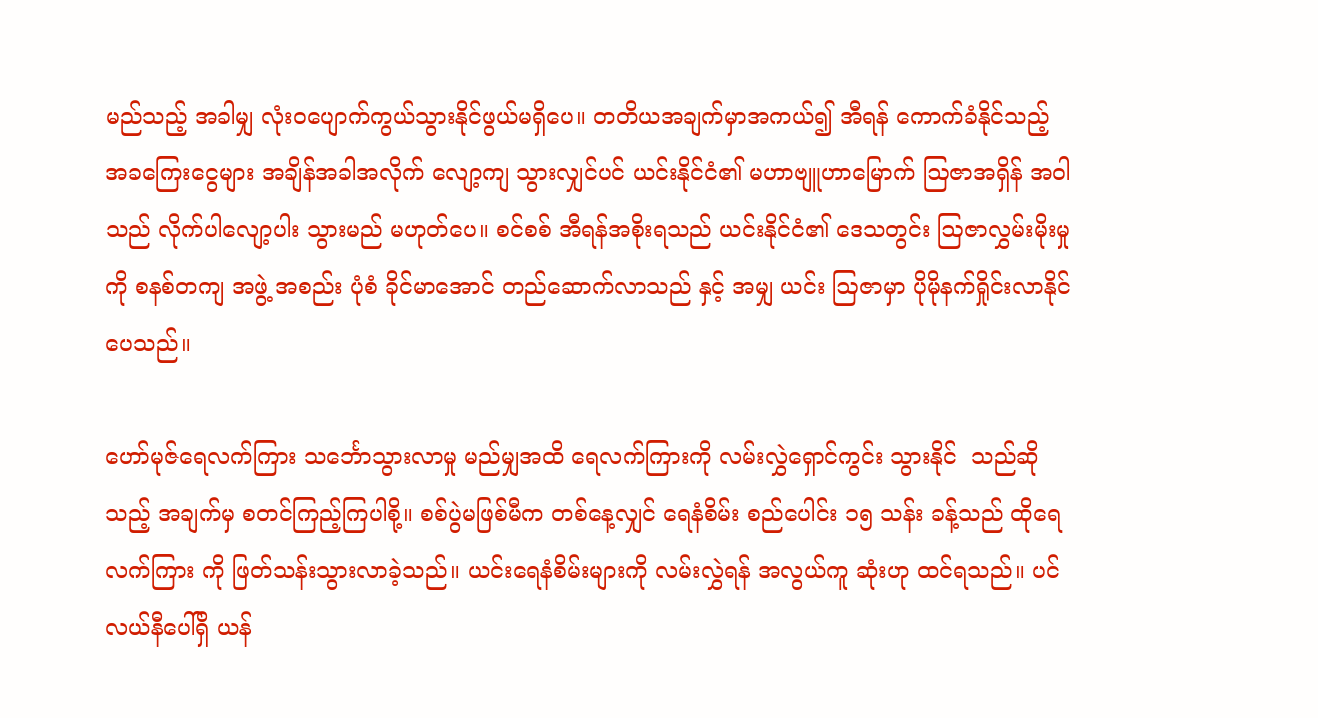မည်သည့် အခါမျှ လုံးဝပျောက်ကွယ်သွားနိုင်ဖွယ်မရှိပေ။ တတိယအချက်မှာအကယ်၍ အီရန် ကောက်ခံနိုင်သည့် အခကြေးငွေများ အချိန်အခါအလိုက် လျော့ကျ သွားလျှင်ပင် ယင်းနိုင်ငံ၏ မဟာဗျူဟာမြောက် ဩဇာအရှိန် အဝါသည် လိုက်ပါလျော့ပါး သွားမည် မဟုတ်ပေ။ စင်စစ် အီရန်အစိုးရသည် ယင်းနိုင်ငံ၏ ဒေသတွင်း ဩဇာလွှမ်းမိုးမှုကို စနစ်တကျ အဖွဲ့ အစည်း ပုံစံ ခိုင်မာအောင် တည်ဆောက်လာသည် နှင့် အမျှ ယင်း ဩဇာမှာ ပိုမိုနက်ရှိုင်းလာနိုင်ပေသည်။

ဟော်မုဇ်ရေလက်ကြား သင်္ဘောသွားလာမှု မည်မျှအထိ ရေလက်ကြားကို လမ်းလွှဲရှောင်ကွင်း သွားနိုင်  သည်ဆိုသည့် အချက်မှ စတင်ကြည့်ကြပါစို့။ စစ်ပွဲမဖြစ်မီက တစ်နေ့လျှင် ရေနံစိမ်း စည်ပေါင်း ၁၅ သန်း ခန့်သည် ထိုရေလက်ကြား ကို ဖြတ်သန်းသွားလာခဲ့သည်။ ယင်းရေနံစိမ်းများကို လမ်းလွှဲရန် အလွယ်ကူ ဆုံးဟု ထင်ရသည်။ ပင်လယ်နီပေါ်ရှိ ယန်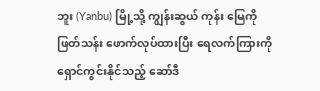ဘူး (Yanbu) မြို့သို့ ကျွန်းဆွယ် ကုန်း မြေကို ဖြတ်သန်း ဖောက်လုပ်ထားပြီး ရေလက်ကြားကို ရှောင်ကွင်းနိုင်သည့် ဆော်ဒီ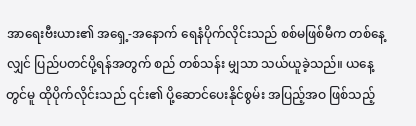အာရေးဗီးယား၏ အရှေ့-အနောက် ရေနံပိုက်လိုင်းသည် စစ်မဖြစ်မီက တစ်နေ့လျှင် ပြည်ပတင်ပို့ရန်အတွက် စည် တစ်သန်း မျှသာ သယ်ယူခဲ့သည်။ ယနေ့တွင်မူ ထိုပိုက်လိုင်းသည် ၎င်း၏ ပို့ဆောင်ပေးနိုင်စွမ်း အပြည့်အဝ ဖြစ်သည့်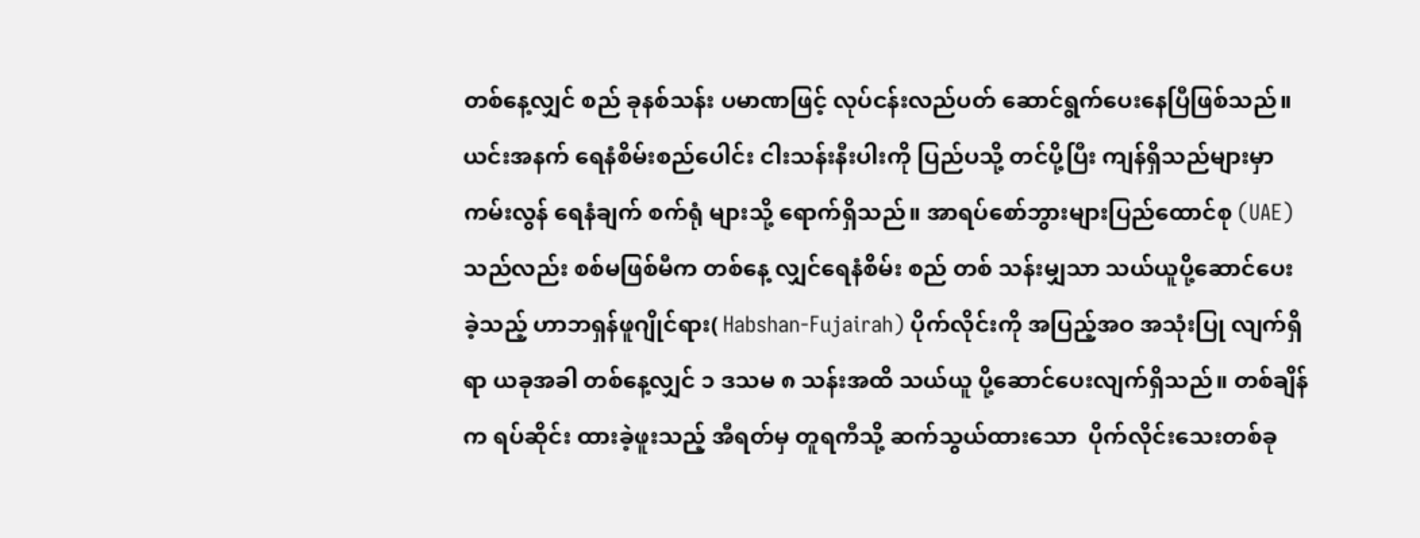တစ်နေ့လျှင် စည် ခုနစ်သန်း ပမာဏဖြင့် လုပ်ငန်းလည်ပတ် ဆောင်ရွက်ပေးနေပြီဖြစ်သည်။ ယင်းအနက် ရေနံစိမ်းစည်ပေါင်း ငါးသန်းနီးပါးကို ပြည်ပသို့ တင်ပို့ပြီး ကျန်ရှိသည်များမှာ ကမ်းလွန် ရေနံချက် စက်ရုံ များသို့ ရောက်ရှိသည်။ အာရပ်စော်ဘွားများပြည်ထောင်စု (UAE) သည်လည်း စစ်မဖြစ်မီက တစ်နေ့ လျှင်ရေနံစိမ်း စည် တစ် သန်းမျှသာ သယ်ယူပို့ဆောင်ပေးခဲ့သည့် ဟာဘရှန်ဖူဂျိုင်ရား( Habshan-Fujairah) ပိုက်လိုင်းကို အပြည့်အဝ အသုံးပြု လျက်ရှိရာ ယခုအခါ တစ်နေ့လျှင် ၁ ဒသမ ၈ သန်းအထိ သယ်ယူ ပို့ဆောင်ပေးလျက်ရှိသည်။ တစ်ချိန်က ရပ်ဆိုင်း ထားခဲ့ဖူးသည့် အီရတ်မှ တူရကီသို့ ဆက်သွယ်ထားသော  ပိုက်လိုင်းသေးတစ်ခု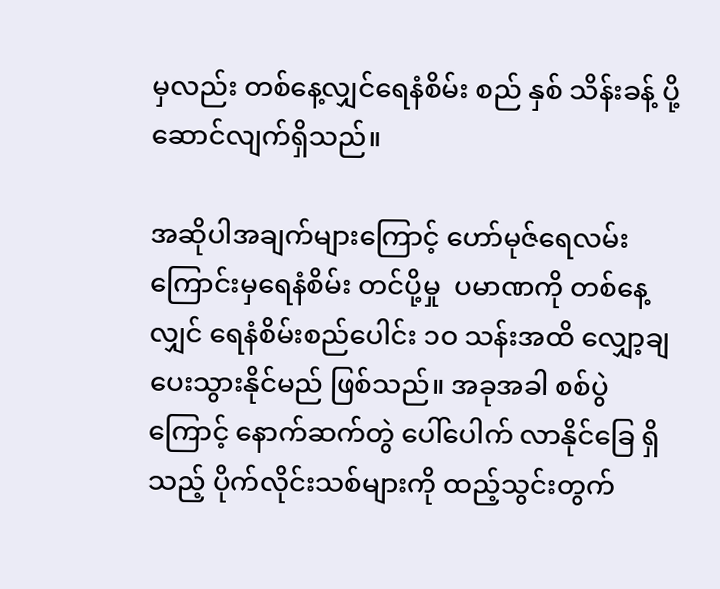မှလည်း တစ်နေ့လျှင်ရေနံစိမ်း စည် နှစ် သိန်းခန့် ပို့ဆောင်လျက်ရှိသည်။

အဆိုပါအချက်များကြောင့် ဟော်မုဇ်ရေလမ်းကြောင်းမှရေနံစိမ်း တင်ပို့မှု  ပမာဏကို တစ်နေ့လျှင် ရေနံစိမ်းစည်ပေါင်း ၁ဝ သန်းအထိ လျှော့ချပေးသွားနိုင်မည် ဖြစ်သည်။ အခုအခါ စစ်ပွဲကြောင့် နောက်ဆက်တွဲ ပေါ်ပေါက် လာနိုင်ခြေ ရှိသည့် ပိုက်လိုင်းသစ်များကို ထည့်သွင်းတွက်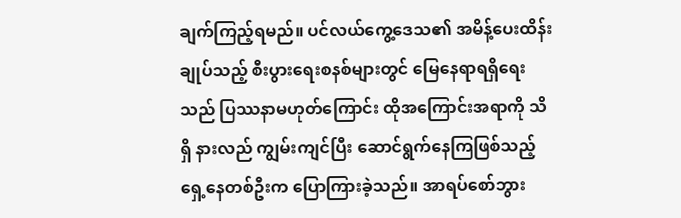ချက်ကြည့်ရမည်။ ပင်လယ်ကွေ့ဒေသ၏ အမိန့်ပေးထိန်းချုပ်သည့် စီးပွားရေးစနစ်များတွင် မြေနေရာရရှိရေးသည် ပြဿနာမဟုတ်ကြောင်း ထိုအကြောင်းအရာကို သိရှိ နားလည် ကျွမ်းကျင်ပြီး ဆောင်ရွက်နေကြဖြစ်သည့် ရှေ့နေတစ်ဦးက ပြောကြားခဲ့သည်။ အာရပ်စော်ဘွား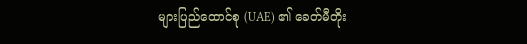များပြည်ထောင်စု (UAE) ၏ ခေတ်မီတိုး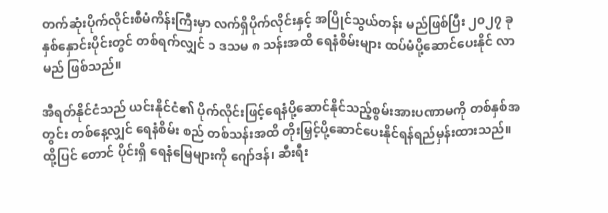တက်ဆုံးပိုက်လိုင်းစီမံကိန်းကြီးမှာ လက်ရှိပိုက်လိုင်းနှင့် အပြိုင်သွယ်တန်း မည်ဖြစ်ပြီး ၂၀၂၇ ခုနှစ်နှောင်းပိုင်းတွင် တစ်ရက်လျှင် ၁ ဒသမ ၈ သန်းအထိ ရေနံစိမ်းများ ထပ်မံပို့ဆောင်ပေးနိုင် လာမည် ဖြစ်သည်။

အီရတ်နိုင်ငံသည် ယင်းနိုင်ငံ၏ ပိုက်လိုင်းဖြင့်ရေနံပို့ဆောင်နိုင်သည့်စွမ်းအားပဏာမကို တစ်နှစ်အတွင်း တစ်နေ့လျှင် ရေနံစိမ်း စည် တစ်သန်းအထိ တိုးမြှင့်ပို့ဆောင်ပေးနိုင်ရန်ရည်မှန်းထားသည်။ ထို့ပြင် တောင် ပိုင်းရှိ ရေနံမြေများကို ဂျော်ဒန်၊ ဆီးရီး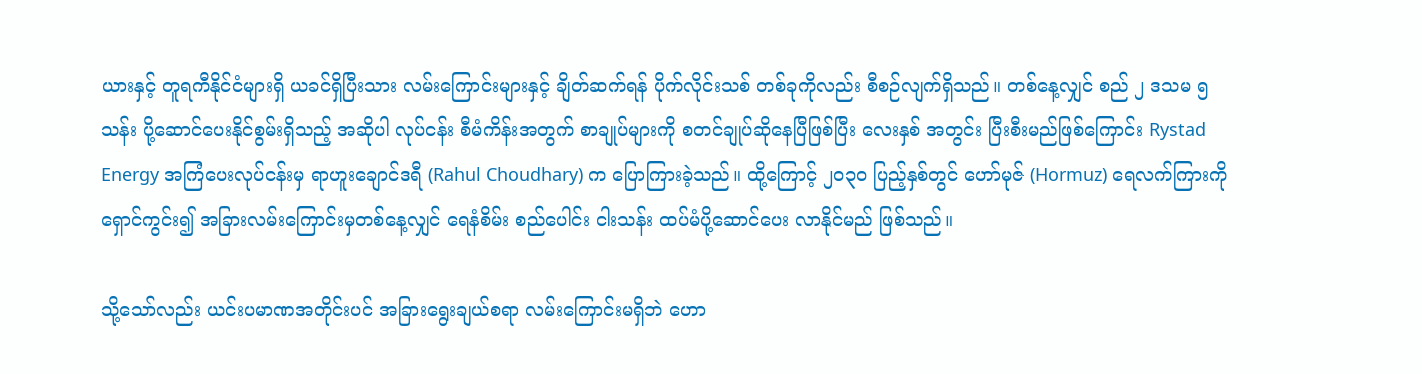ယားနှင့် တူရကီနိုင်ငံများရှိ ယခင်ရှိပြီးသား လမ်းကြောင်းများနှင့် ချိတ်ဆက်ရန် ပိုက်လိုင်းသစ် တစ်ခုကိုလည်း စီစဉ်လျက်ရှိသည်။ တစ်နေ့လျှင် စည် ၂ ဒသမ ၅ သန်း ပို့ဆောင်ပေးနိုင်စွမ်းရှိသည့် အဆိုပါ လုပ်ငန်း စီမံကိန်းအတွက် စာချုပ်များကို စတင်ချုပ်ဆိုနေပြီဖြစ်ပြီး လေးနှစ် အတွင်း ပြီးစီးမည်ဖြစ်ကြောင်း Rystad Energy အကြံပေးလုပ်ငန်းမှ ရာဟူးချောင်ဒရီ (Rahul Choudhary) က ပြောကြားခဲ့သည်။ ထို့ကြောင့် ၂၀၃၀ ပြည့်နှစ်တွင် ဟော်မုဇ် (Hormuz) ရေလက်ကြားကို ရှောင်ကွင်း၍ အခြားလမ်းကြောင်းမှတစ်နေ့လျှင် ရေနံစိမ်း စည်ပေါင်း ငါးသန်း ထပ်မံပို့ဆောင်ပေး လာနိုင်မည် ဖြစ်သည်။

သို့သော်လည်း ယင်းပမာဏအတိုင်းပင် အခြားရွေးချယ်စရာ လမ်းကြောင်းမရှိဘဲ ဟော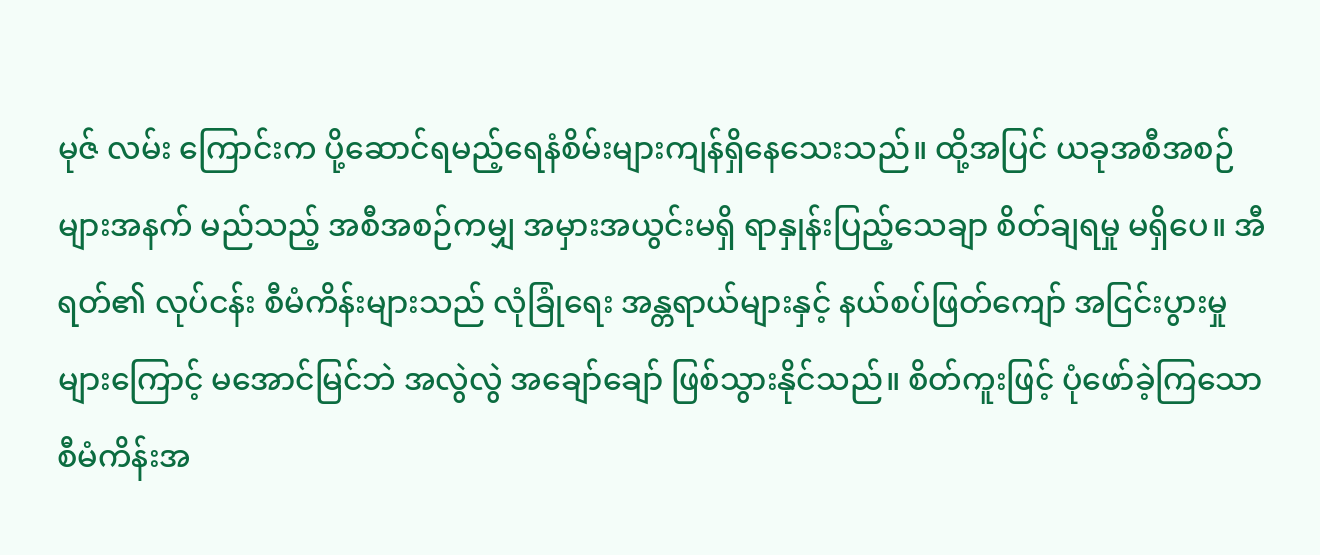မုဇ် လမ်း ကြောင်းက ပို့ဆောင်ရမည့်ရေနံစိမ်းများကျန်ရှိနေသေးသည်။ ထို့အပြင် ယခုအစီအစဉ်များအနက် မည်သည့် အစီအစဉ်ကမျှ အမှားအယွင်းမရှိ ရာနှုန်းပြည့်သေချာ စိတ်ချရမှု မရှိပေ။ အီရတ်၏ လုပ်ငန်း စီမံကိန်းများသည် လုံခြုံရေး အန္တရာယ်များနှင့် နယ်စပ်ဖြတ်ကျော် အငြင်းပွားမှုများကြောင့် မအောင်မြင်ဘဲ အလွဲလွဲ အချော်ချော် ဖြစ်သွားနိုင်သည်။ စိတ်ကူးဖြင့် ပုံဖော်ခဲ့ကြသော စီမံကိန်းအ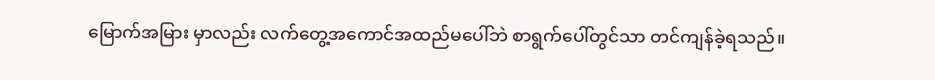မြောက်အမြား မှာလည်း လက်တွေ့အကောင်အထည်မပေါ်ဘဲ စာရွက်ပေါ်တွင်သာ တင်ကျန်ခဲ့ရသည်။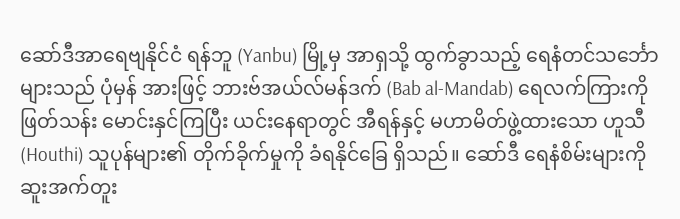ဆော်ဒီအာရေဗျနိုင်ငံ ရန်ဘူ (Yanbu) မြို့မှ အာရှသို့ ထွက်ခွာသည့် ရေနံတင်သင်္ဘောများသည် ပုံမှန် အားဖြင့် ဘားဗ်အယ်လ်မန်ဒက် (Bab al-Mandab) ရေလက်ကြားကို ဖြတ်သန်း မောင်းနှင်ကြပြီး ယင်းနေရာတွင် အီရန်နှင့် မဟာမိတ်ဖွဲ့ထားသော ဟူသီ (Houthi) သူပုန်များ၏ တိုက်ခိုက်မှုကို ခံရနိုင်ခြေ ရှိသည်။ ဆော်ဒီ ရေနံစိမ်းများကို ဆူးအက်တူး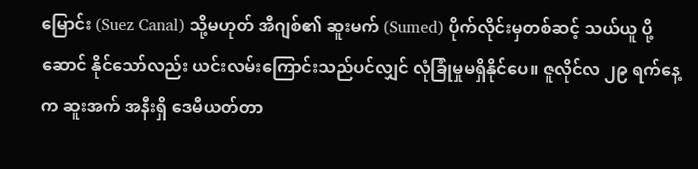မြောင်း (Suez Canal) သို့မဟုတ် အီဂျစ်၏ ဆူးမက် (Sumed) ပိုက်လိုင်းမှတစ်ဆင့် သယ်ယူ ပို့ဆောင် နိုင်သော်လည်း ယင်းလမ်းကြောင်းသည်ပင်လျှင် လုံခြုံမှုမရှိနိုင်ပေ။ ဇူလိုင်လ ၂၉ ရက်နေ့က ဆူးအက် အနီးရှိ ဒေမီယတ်တာ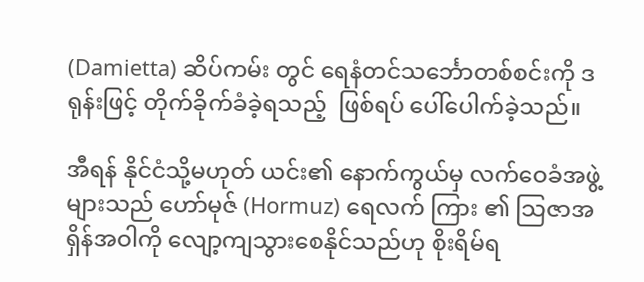(Damietta) ဆိပ်ကမ်း တွင် ရေနံတင်သင်္ဘောတစ်စင်းကို ဒရုန်းဖြင့် တိုက်ခိုက်ခံခဲ့ရသည့်  ဖြစ်ရပ် ပေါ်ပေါက်ခဲ့သည်။

အီရန် နိုင်ငံသို့မဟုတ် ယင်း၏ နောက်ကွယ်မှ လက်ဝေခံအဖွဲ့များသည် ဟော်မုဇ် (Hormuz) ရေလက် ကြား ၏ သြဇာအရှိန်အဝါကို လျော့ကျသွားစေနိုင်သည်ဟု စိုးရိမ်ရ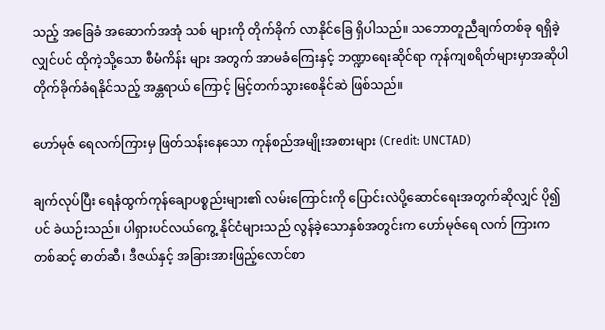သည့် အခြေခံ အဆောက်အအုံ သစ် များကို တိုက်ခိုက် လာနိုင်ခြေ ရှိပါသည်။ သဘောတူညီချက်တစ်ခု ရရှိခဲ့လျှင်ပင် ထိုကဲ့သို့သော စီမံကိန်း များ အတွက် အာမခံကြေးနှင့် ဘဏ္ဍာရေးဆိုင်ရာ ကုန်ကျစရိတ်များမှာအဆိုပါ တိုက်ခိုက်ခံရနိုင်သည့် အန္တရာယ် ကြောင့် မြင့်တက်သွားစေနိုင်ဆဲ ဖြစ်သည်။

ဟော်မုဇ် ရေလက်ကြားမှ ဖြတ်သန်းနေသော ကုန်စည်အမျိုးအစားများ (Credit: UNCTAD)

ချက်လုပ်ပြီး ရေနံထွက်ကုန်ချောပစ္စည်းများ၏ လမ်းကြောင်းကို ပြောင်းလဲပို့ဆောင်ရေးအတွက်ဆိုလျှင် ပို၍ပင် ခဲယဉ်းသည်။ ပါရှားပင်လယ်ကွေ့ နိုင်ငံများသည် လွန်ခဲ့သောနှစ်အတွင်းက ဟော်မုဇ်ရေ လက် ကြားက တစ်ဆင့် ဓာတ်ဆီ၊ ဒီဇယ်နှင့် အခြားအားဖြည့်လောင်စာ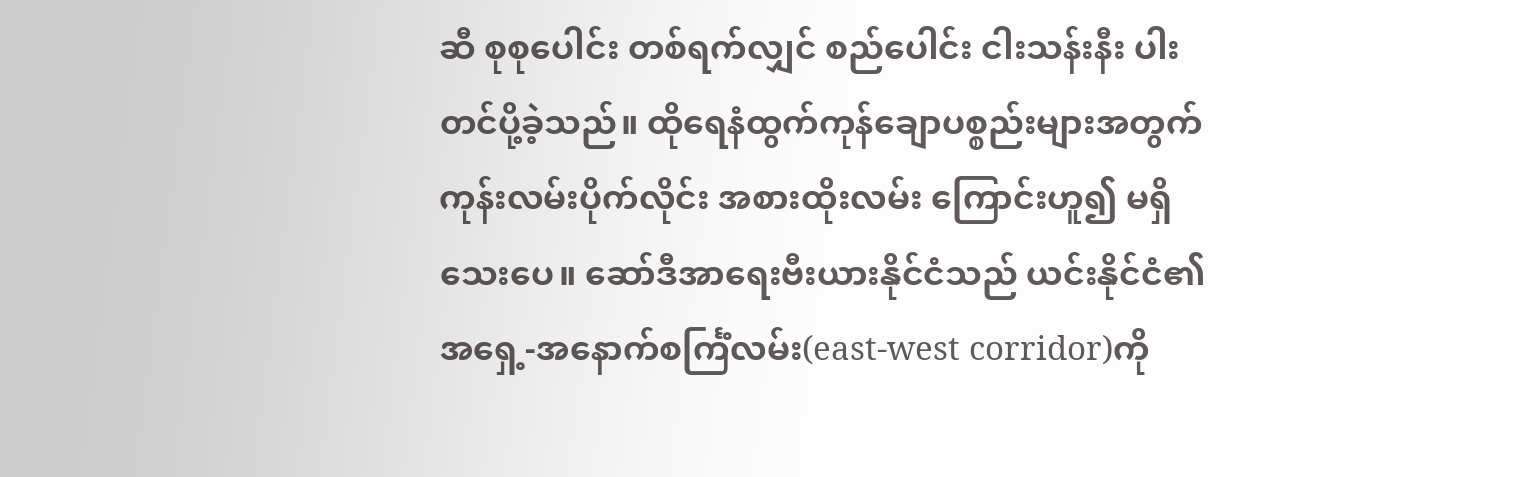ဆီ စုစုပေါင်း တစ်ရက်လျှင် စည်ပေါင်း ငါးသန်းနီး ပါး တင်ပို့ခဲ့သည်။ ထိုရေနံထွက်ကုန်ချောပစ္စည်းများအတွက် ကုန်းလမ်းပိုက်လိုင်း အစားထိုးလမ်း ကြောင်းဟူ၍ မရှိသေးပေ။ ဆော်ဒီအာရေးဗီးယားနိုင်ငံသည် ယင်းနိုင်ငံ၏ အရှေ့-အနောက်စင်္ကြံလမ်း(east-west corridor)ကို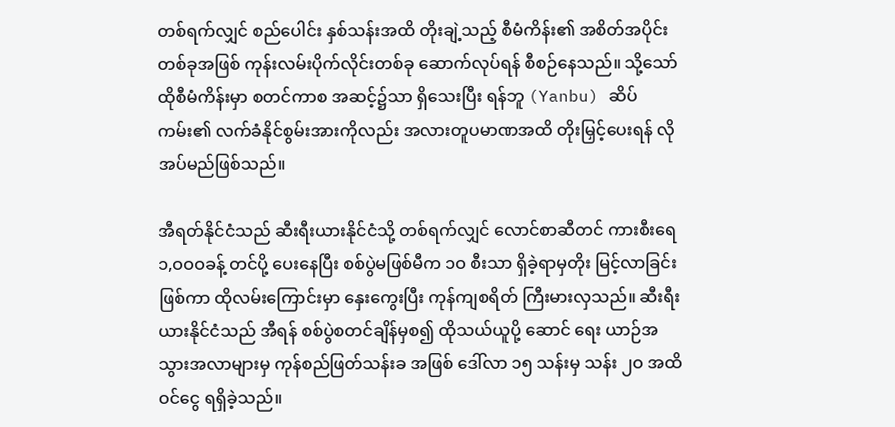တစ်ရက်လျှင် စည်ပေါင်း နှစ်သန်းအထိ တိုးချဲ့သည့် စီမံကိန်း၏ အစိတ်အပိုင်းတစ်ခုအဖြစ် ကုန်းလမ်းပိုက်လိုင်းတစ်ခု ဆောက်လုပ်ရန် စီစဉ်နေသည်။ သို့သော် ထိုစီမံကိန်းမှာ စတင်ကာစ အဆင့်၌သာ ရှိသေးပြီး ရန်ဘူ (Yanbu) ဆိပ်ကမ်း၏ လက်ခံနိုင်စွမ်းအားကိုလည်း အလားတူပမာဏအထိ တိုးမြှင့်ပေးရန် လိုအပ်မည်ဖြစ်သည်။

အီရတ်နိုင်ငံသည် ဆီးရီးယားနိုင်ငံသို့ တစ်ရက်လျှင် လောင်စာဆီတင် ကားစီးရေ ၁,ဝဝဝခန့် တင်ပို့ ပေးနေပြီး စစ်ပွဲမဖြစ်မီက ၁ဝ စီးသာ ရှိခဲ့ရာမှတိုး မြင့်လာခြင်းဖြစ်ကာ ထိုလမ်းကြောင်းမှာ နှေးကွေးပြီး ကုန်ကျစရိတ် ကြီးမားလှသည်။ ဆီးရီးယားနိုင်ငံသည် အီရန် စစ်ပွဲစတင်ချိန်မှစ၍ ထိုသယ်ယူပို့ ဆောင် ရေး ယာဉ်အသွားအလာများမှ ကုန်စည်ဖြတ်သန်းခ အဖြစ် ဒေါ်လာ ၁၅ သန်းမှ သန်း ၂ဝ အထိဝင်ငွေ ရရှိခဲ့သည်။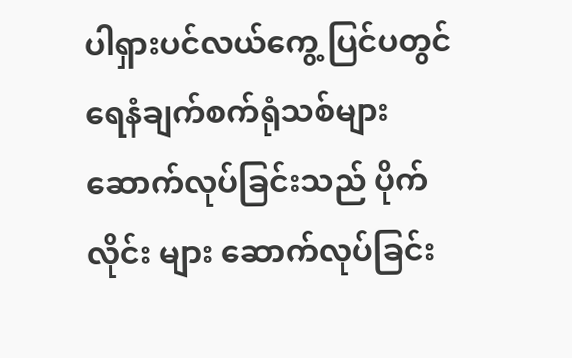ပါရှားပင်လယ်ကွေ့ ပြင်ပတွင် ရေနံချက်စက်ရုံသစ်များ ဆောက်လုပ်ခြင်းသည် ပိုက်လိုင်း များ ဆောက်လုပ်ခြင်း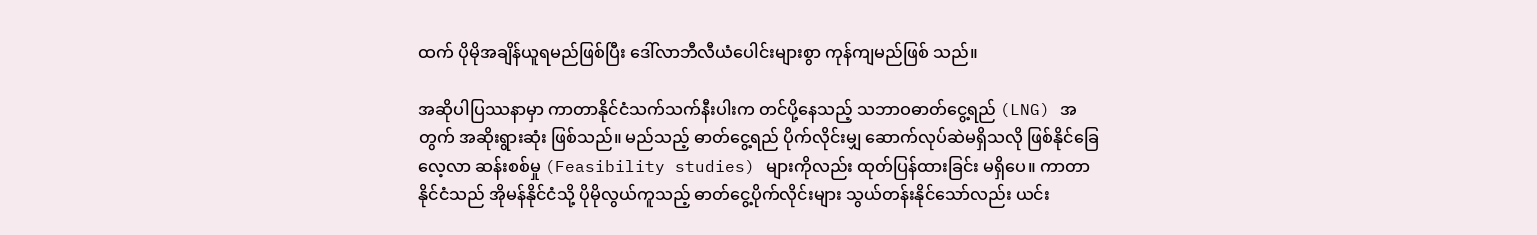ထက် ပိုမိုအချိန်ယူရမည်ဖြစ်ပြီး ဒေါ်လာဘီလီယံပေါင်းများစွာ ကုန်ကျမည်ဖြစ် သည်။

အဆိုပါပြဿနာမှာ ကာတာနိုင်ငံသက်သက်နီးပါးက တင်ပို့နေသည့် သဘာဝဓာတ်ငွေ့ရည် (LNG) အတွက် အဆိုးရွားဆုံး ဖြစ်သည်။ မည်သည့် ဓာတ်ငွေ့ရည် ပိုက်လိုင်းမျှ ဆောက်လုပ်ဆဲမရှိသလို ဖြစ်နိုင်ခြေလေ့လာ ဆန်းစစ်မှု (Feasibility studies) များကိုလည်း ထုတ်ပြန်ထားခြင်း မရှိပေ။ ကာတာနိုင်ငံသည် အိုမန်နိုင်ငံသို့ ပိုမိုလွယ်ကူသည့် ဓာတ်ငွေ့ပိုက်လိုင်းများ သွယ်တန်းနိုင်သော်လည်း ယင်း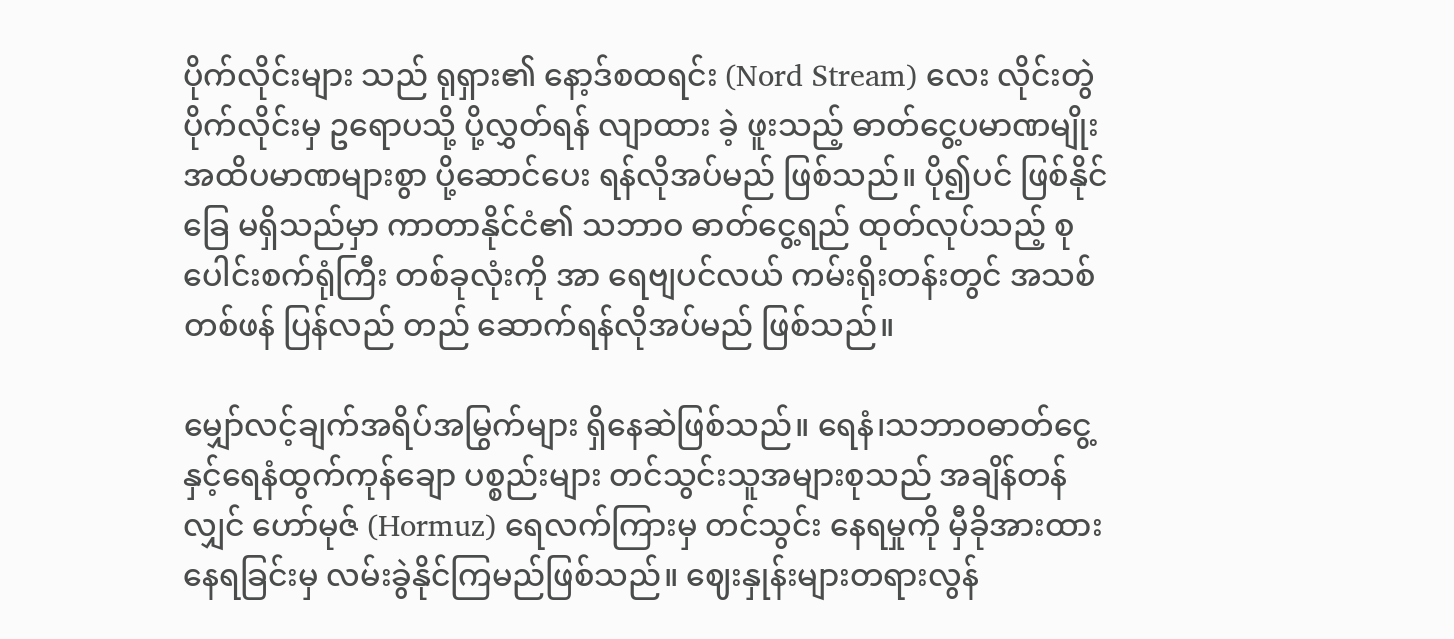ပိုက်လိုင်းများ သည် ရုရှား၏ နော့ဒ်စထရင်း (Nord Stream) လေး လိုင်းတွဲ ပိုက်လိုင်းမှ ဥရောပသို့ ပို့လွှတ်ရန် လျာထား ခဲ့ ဖူးသည့် ဓာတ်ငွေ့ပမာဏမျိုးအထိပမာဏများစွာ ပို့ဆောင်ပေး ရန်လိုအပ်မည် ဖြစ်သည်။ ပို၍ပင် ဖြစ်နိုင်ခြေ မရှိသည်မှာ ကာတာနိုင်ငံ၏ သဘာဝ ဓာတ်ငွေ့ရည် ထုတ်လုပ်သည့် စုပေါင်းစက်ရုံကြီး တစ်ခုလုံးကို အာ ရေဗျပင်လယ် ကမ်းရိုးတန်းတွင် အသစ်တစ်ဖန် ပြန်လည် တည် ဆောက်ရန်လိုအပ်မည် ဖြစ်သည်။

မျှော်လင့်ချက်အရိပ်အမြွက်များ ရှိနေဆဲဖြစ်သည်။ ရေနံ၊သဘာဝဓာတ်ငွေ့နှင့်ရေနံထွက်ကုန်ချော ပစ္စည်းများ တင်သွင်းသူအများစုသည် အချိန်တန်လျှင် ဟော်မုဇ် (Hormuz) ရေလက်ကြားမှ တင်သွင်း နေရမှုကို မှီခိုအားထား နေရခြင်းမှ လမ်းခွဲနိုင်ကြမည်ဖြစ်သည်။ ဈေးနှုန်းများတရားလွန်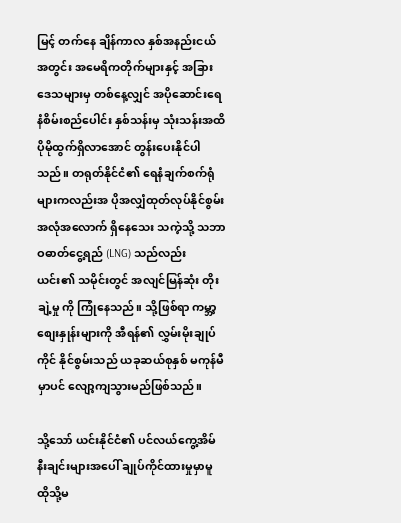မြင့် တက်နေ ချိန်ကာလ နှစ်အနည်းငယ်အတွင်း အမေရိကတိုက်များနှင့် အခြားဒေသများမှ တစ်နေ့လျှင် အပိုဆောင်းရေနံစိမ်းစည်ပေါင်း နှစ်သန်းမှ သုံးသန်းအထိ ပိုမိုထွက်ရှိလာအောင် တွန်းပေးနိုင်ပါသည်။ တရုတ်နိုင်ငံ၏ ရေနံချက်စက်ရုံများကလည်းအ ပိုအလျှံထုတ်လုပ်နိုင်စွမ်း အလုံအလောက် ရှိနေသေး သကဲ့သို့ သဘာဝဓာတ်ငွေ့ရည် (LNG) သည်လည်း ယင်း၏ သမိုင်းတွင် အလျင်မြန်ဆုံး တိုးချဲ့မှု ကို ကြုံနေသည်။ သို့ဖြစ်ရာ ကမ္ဘာ့စျေးနှုန်းများကို အီရန်၏ လွှမ်းမိုးချုပ်ကိုင် နိုင်စွမ်းသည် ယခုဆယ်စုနှစ် မကုန်မီမှာပင် လျော့ကျသွားမည်ဖြစ်သည်။

သို့သော် ယင်းနိုင်ငံ၏ ပင်လယ်ကွေ့အိမ်နီးချင်းများအပေါ် ချုပ်ကိုင်ထားမှုမှာမူ ထိုသို့မ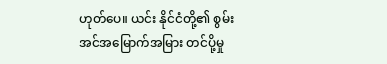ဟုတ်ပေ။ ယင်း နိုင်ငံတို့၏ စွမ်းအင်အမြောက်အမြား တင်ပို့မှု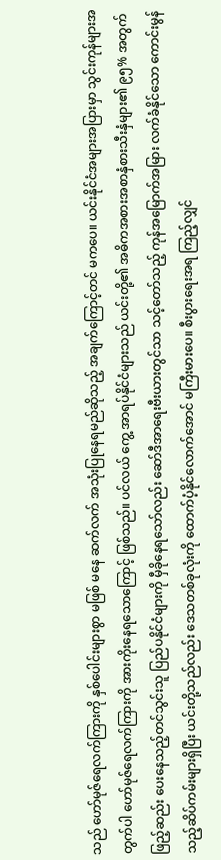သည် ဟော်မုဇ်ရေလက်ကြားကို နှစ်ပေါင်းများစွာ မဖြစ် မနေ ဆက်လက် အသုံးပြုနေရမည်ဆိုသည့် အချက်ကြောင့်တင် မကပေ။ ယင်းနိုင်ငံအများအပြားမှာ သွင်းကုန်များအတွက်ပါ ဟော်မုဇ်ရေလက်ကြားကို အားကိုးနေရသောကြောင့် ဖြစ်သည်။ ပင်လယ် ကွေ့ အာရပ်နိုင်ငံများသည် ယင်းတို့၏ အဓိကအစားအစာနှံစားသီးနှံများ၏ ၉၅% အတွက်ဖြည့်ဆည်း ပေးနေသည့်တင်သွင်းသူ ပြည်ပနိုင်ငံများကို မှီခိုနေရသော်လည်း ဆော်ဒီအာရေးဗီးယားတွင်သာ သင့်တော်သည့် ကုန်အမြောက်အမြား လက်ခံနိုင်သော ကောင်းမွန်သည့်ဆိပ်ကမ်းများရှိပြီး ယင်းတို့သည်လည်း ဒေသတစ်ခုလုံးကို ထောက်ပံ့နိုင်လောက်အောင် မကြီးမားပေ။ စီးပွားရေးအရ ကြည့်လျှင်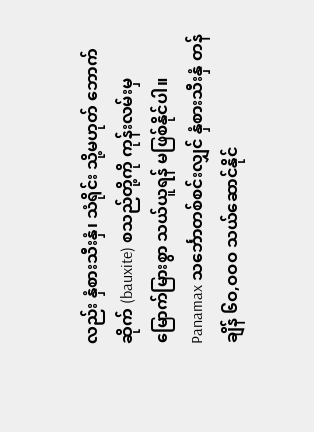လည်း နှံစားသီးနှံ၊ သံရိုင်း သို့မဟုတ် ဘောက်ဆိုက် (bauxite) စသည်တို့ကို ကုန်းလမ်းမှ မြောက်မြားစွာ သယ်ယူရန် မဖြစ်နိုင်ပါ။ Panamax သင်္ဘောတစ်စင်းလျှင် နှံစားသီးနှံ တန်ချိန် ၆ဝ,ဝဝဝ သယ်ဆောင်နိုင်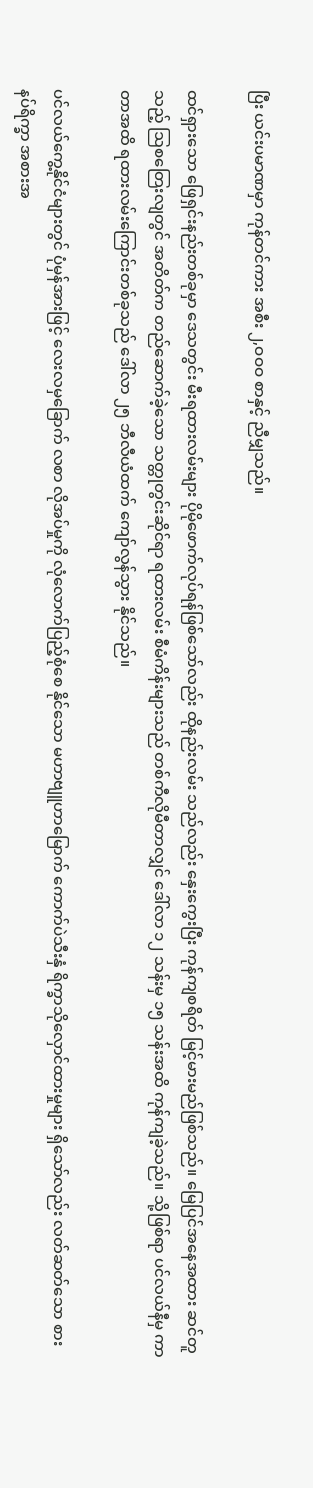ပြီး ယင်းပမာဏမှာ ကုန်တင်ကား အစီး ၂,ဝဝဝ စာနှင့် ညီမျှသည်။

ထင်ရှားသော ဖြေရှင်းနည်းတစ်ခုမှာ ဒေသတွင်း မီးရထားလမ်းများ ပိုမိုဖောက်လုပ်ရန်ဖြစ်သော်လည်း ထိုနည်းလမ်း သည်လည်း နှေးကွေးပြီး ကုန်ကျစရိတ် မြင့်မားမည်ဖြစ်သည်။ မြေပြင်အနေအထား ဆင်တူသည့် ဩစတြေးလျတွင် အတိတ်က တည်ဆောက်ခဲ့သော သတ္တုတွင်းဆိုင်ရာ ရထားလမ်း စီမံကိန်းများသည် တစ်ကီလိုမီတာလျှင် ဒေါ်လာ ၁၂ သန်းမှ ၁၅ သန်းအထိ ကုန်ကျခဲ့သည်။ သို့ဖြစ်ရာ ပင်လယ်နီမှ ကာတာအထိ ရထားလမ်းကြောင်းတစ်ခုသည် ဒေါ်လာ ၂၅ ဘီလီယံထက် ကျော်လွန်သွား နိုင်သည်။

ပင်လယ်ကွေ့နိုင်ငံများတွင် ပုံမှန်အားဖြင့် လေးလမှခြောက် လစာ လိုအပ်မှုကို လုံလောက်ပြည့်စုံစေ နိုင်သော မဟာဗျူဟာမြောက် ကောက်ပဲသီးနှံ ရိက္ခာသိုလှောင်ထားမှုများ ရှိသော်လည်း လတ်ဆတ်သော စားနပ်ရိက္ခာ အစားအ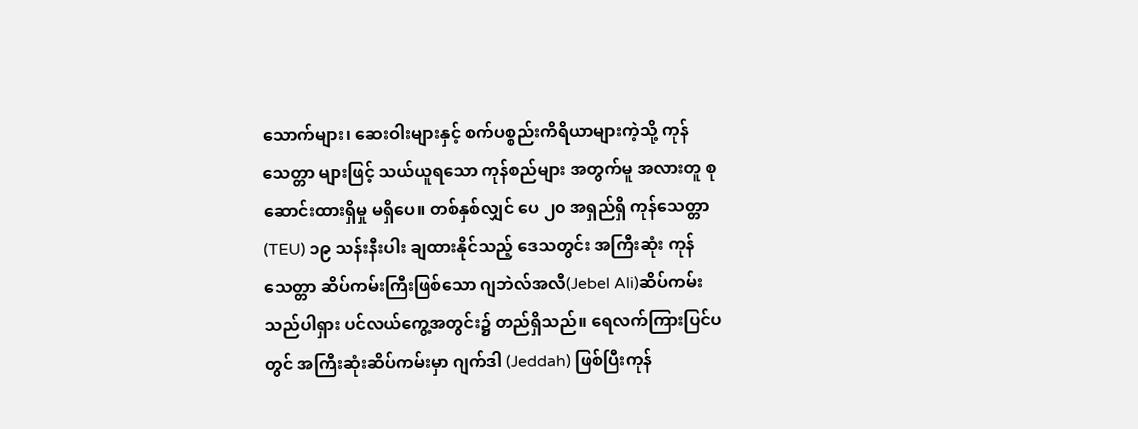သောက်များ၊ ဆေးဝါးများနှင့် စက်ပစ္စည်းကိရိယာများကဲ့သို့ ကုန်သေတ္တာ များဖြင့် သယ်ယူရသော ကုန်စည်များ အတွက်မူ အလားတူ စုဆောင်းထားရှိမှု မရှိပေ။ တစ်နှစ်လျှင် ပေ ၂၀ အရှည်ရှိ ကုန်သေတ္တာ (TEU) ၁၉ သန်းနီးပါး ချထားနိုင်သည့် ဒေသတွင်း အကြီးဆုံး ကုန်သေတ္တာ ဆိပ်ကမ်းကြီးဖြစ်သော ဂျဘဲလ်အလီ(Jebel Ali)ဆိပ်ကမ်း သည်ပါရှား ပင်လယ်ကွေ့အတွင်း၌ တည်ရှိသည်။ ရေလက်ကြားပြင်ပတွင် အကြီးဆုံးဆိပ်ကမ်းမှာ ဂျက်ဒါ (Jeddah) ဖြစ်ပြီးကုန်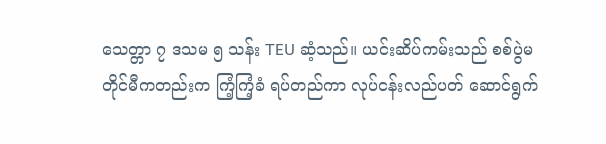သေတ္တာ ၇ ဒသမ ၅ သန်း TEU ဆံ့သည်။ ယင်းဆိပ်ကမ်းသည် စစ်ပွဲမတိုင်မီကတည်းက ကြံ့ကြံ့ခံ ရပ်တည်ကာ လုပ်ငန်းလည်ပတ် ဆောင်ရွက်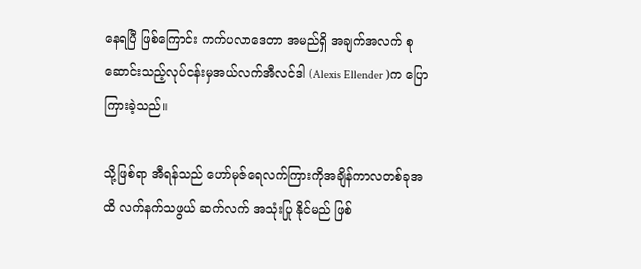နေရပြီ ဖြစ်ကြောင်း ကက်ပလာဒေတာ အမည်ရှိ အချက်အလက် စုဆောင်းသည့်လုပ်ငန်းမှအယ်လက်အီလင်ဒါ (Alexis Ellender )က ပြောကြားခဲ့သည်။

သို့ဖြစ်ရာ အီရန်သည် ဟော်မုဇ်ရေလက်ကြားကိုအချိန်ကာလတစ်ခုအထိ လက်နက်သဖွယ် ဆက်လက် အသုံးပြု နိုင်မည် ဖြစ်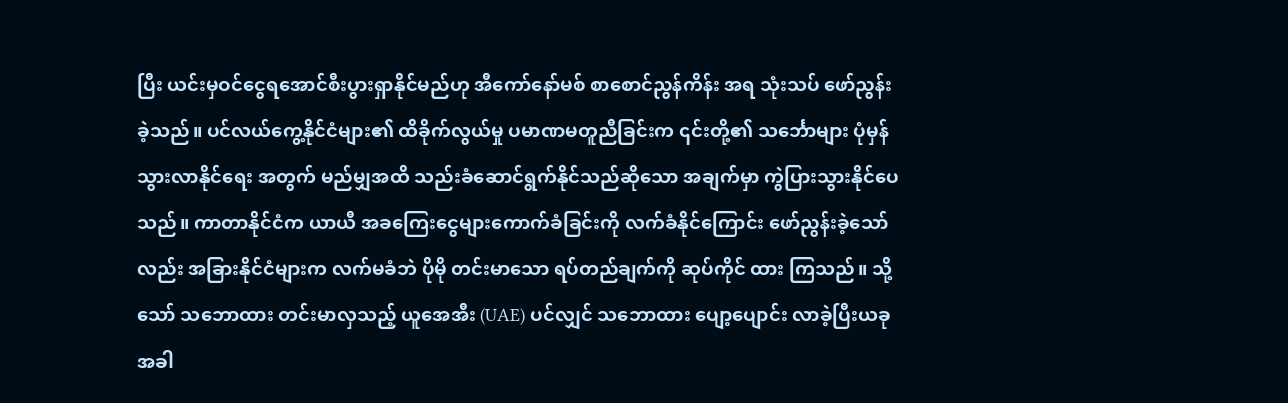ပြီး ယင်းမှဝင်ငွေရအောင်စီးပွားရှာနိုင်မည်ဟု အီကော်နော်မစ် စာစောင်ညွန်ကိန်း အရ သုံးသပ် ဖော်ညွန်း ခဲ့သည်။ ပင်လယ်ကွေ့နိုင်ငံများ၏ ထိခိုက်လွယ်မှု ပမာဏမတူညီခြင်းက ၎င်းတို့၏ သင်္ဘောများ ပုံမှန် သွားလာနိုင်ရေး အတွက် မည်မျှအထိ သည်းခံဆောင်ရွက်နိုင်သည်ဆိုသော အချက်မှာ ကွဲပြားသွားနိုင်ပေသည်။ ကာတာနိုင်ငံက ယာယီ အခကြေးငွေများကောက်ခံခြင်းကို လက်ခံနိုင်ကြောင်း ဖော်ညွန်းခဲ့သော်လည်း အခြားနိုင်ငံများက လက်မခံဘဲ ပိုမို တင်းမာသော ရပ်တည်ချက်ကို ဆုပ်ကိုင် ထား ကြသည်။ သို့သော် သဘောထား တင်းမာလှသည့် ယူအေအီး (UAE) ပင်လျှင် သဘောထား ပျော့ပျောင်း လာခဲ့ပြီးယခုအခါ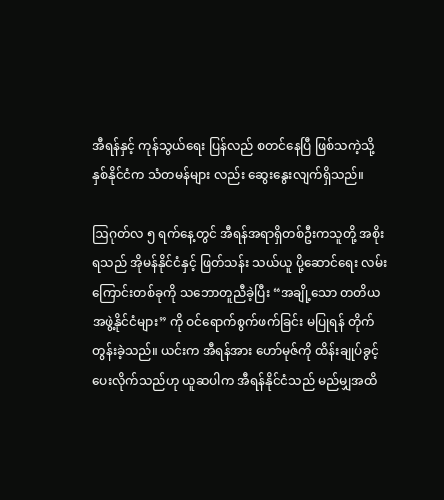အီရန်နှင့် ကုန်သွယ်ရေး ပြန်လည် စတင်နေပြီ ဖြစ်သကဲ့သို့ နှစ်နိုင်ငံက သံတမန်များ လည်း ဆွေးနွေးလျက်ရှိသည်။

ဩဂုတ်လ ၅ ရက်နေ့တွင် အီရန်အရာရှိတစ်ဦးကသူတို့ အစိုးရသည် အိုမန်နိုင်ငံနှင့် ဖြတ်သန်း သယ်ယူ ပို့ဆောင်ရေး လမ်းကြောင်းတစ်ခုကို သဘောတူညီခဲ့ပြီး “အချို့သော တတိယအဖွဲ့နိုင်ငံများ” ကို ဝင်ရောက်စွက်ဖက်ခြင်း မပြုရန် တိုက်တွန်းခဲ့သည်။ ယင်းက အီရန်အား ဟော်မုဇ်ကို ထိန်းချုပ်ခွင့် ပေးလိုက်သည်ဟု ယူဆပါက အီရန်နိုင်ငံသည် မည်မျှအထိ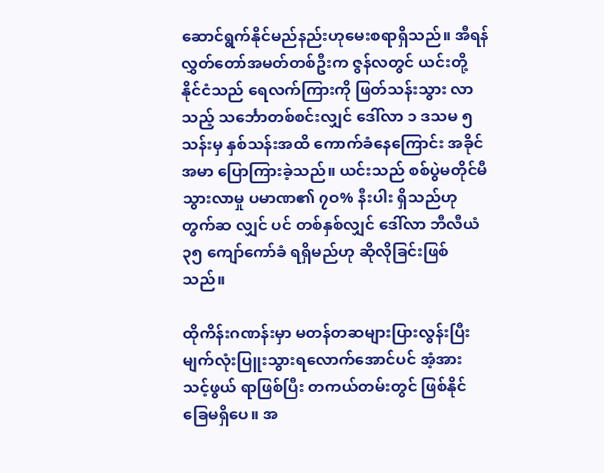ဆောင်ရွက်နိုင်မည်နည်းဟုမေးစရာရှိသည်။ အီရန် လွှတ်တော်အမတ်တစ်ဦးက ဇွန်လတွင် ယင်းတို့ နိုင်ငံသည် ရေလက်ကြားကို ဖြတ်သန်းသွား လာသည့် သင်္ဘောတစ်စင်းလျှင် ဒေါ်လာ ၁ ဒသမ ၅ သန်းမှ နှစ်သန်းအထိ ကောက်ခံနေကြောင်း အခိုင်အမာ ပြောကြားခဲ့သည်။ ယင်းသည် စစ်ပွဲမတိုင်မီ သွားလာမှု ပမာဏ၏ ၇ဝ% နီးပါး ရှိသည်ဟု တွက်ဆ လျှင် ပင် တစ်နှစ်လျှင် ဒေါ်လာ ဘီလီယံ ၃၅ ကျော်ကော်ခံ ရရှိမည်ဟု ဆိုလိုခြင်းဖြစ်သည်။

ထိုကိန်းဂဏန်းမှာ မတန်တဆများပြားလွန်းပြီးမျက်လုံးပြူးသွားရလောက်အောင်ပင် အံ့အား သင့်ဖွယ် ရာဖြစ်ပြီး တကယ်တမ်းတွင် ဖြစ်နိုင်ခြေမရှိပေ။ အ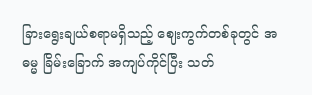ခြားရွေးချယ်စရာမရှိသည့် ဈေးကွက်တစ်ခုတွင် အဓမ္မ ခြိမ်းခြောက် အကျပ်ကိုင်ပြီး သတ်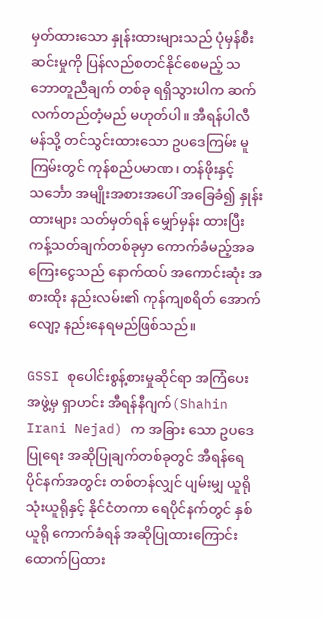မှတ်ထားသော နှုန်းထားများသည် ပုံမှန်စီးဆင်းမှုကို ပြန်လည်စတင်နိုင်စေမည့် သဘောတူညီချက် တစ်ခု ရရှိသွားပါက ဆက်လက်တည်တံ့မည် မဟုတ်ပါ။ အီရန်ပါလီမန်သို့ တင်သွင်းထားသော ဥပဒေကြမ်း မူကြမ်းတွင် ကုန်စည်ပမာဏ၊ တန်ဖိုးနှင့် သင်္ဘော အမျိုးအစားအပေါ် အခြေခံ၍ နှုန်းထားများ သတ်မှတ်ရန် မျှော်မှန်း ထားပြီး ကန့်သတ်ချက်တစ်ခုမှာ ကောက်ခံမည့်အခကြေးငွေသည် နောက်ထပ် အကောင်းဆုံး အစားထိုး နည်းလမ်း၏ ကုန်ကျစရိတ် အောက်လျော့ နည်းနေရမည်ဖြစ်သည်။

GSSI စုပေါင်းစွန့်စားမှုဆိုင်ရာ အကြံပေးအဖွဲ့မှ ရှာဟင်း အီရန်နီဂျက်(Shahin Irani Nejad) က အခြား သော ဥပဒေပြုရေး အဆိုပြုချက်တစ်ခုတွင် အီရန်ရေပိုင်နက်အတွင်း တစ်တန်လျှင် ပျမ်းမျှ ယူရို သုံးယူရိုနှင့် နိုင်ငံတကာ ရေပိုင်နက်တွင် နှစ်ယူရို ကောက်ခံရန် အဆိုပြုထားကြောင်း ထောက်ပြထား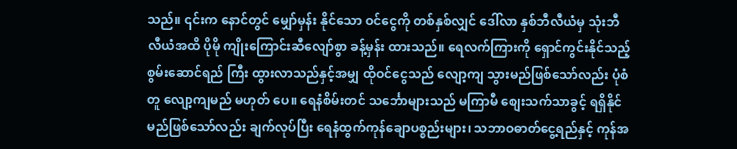သည်။ ၎င်းက နောင်တွင် မျှော်မှန်း နိုင်သော ဝင်ငွေကို တစ်နှစ်လျှင် ဒေါ်လာ နှစ်ဘီလီယံမှ သုံးဘီလီယံအထိ ပိုမို ကျိုးကြောင်းဆီလျော်စွာ ခန့်မှန်း ထားသည်။ ရေလက်ကြားကို ရှောင်ကွင်းနိုင်သည့် စွမ်းဆောင်ရည် ကြီး ထွားလာသည်နှင့်အမျှ ထိုဝင်ငွေသည် လျော့ကျ သွားမည်ဖြစ်သော်လည်း ပုံစံတူ လျော့ကျမည် မဟုတ် ပေ။ ရေနံစိမ်းတင် သင်္ဘောများသည် မကြာမီ စျေးသက်သာခွင့် ရရှိနိုင်မည်ဖြစ်သော်လည်း ချက်လုပ်ပြီး ရေနံထွက်ကုန်ချောပစ္စည်းများ၊ သဘာဝဓာတ်ငွေ့ရည်နှင့် ကုန်အ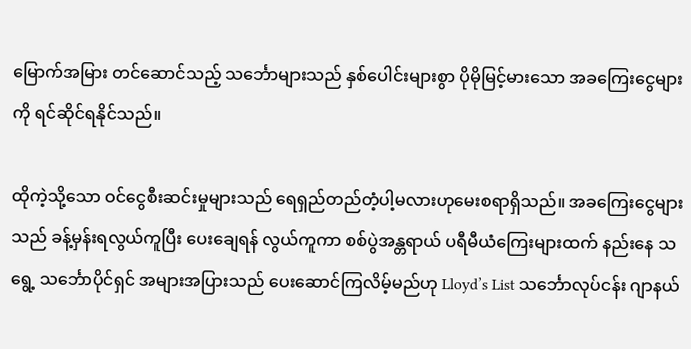မြောက်အမြား တင်ဆောင်သည့် သင်္ဘောများသည် နှစ်ပေါင်းများစွာ ပိုမိုမြင့်မားသော အခကြေးငွေများကို ရင်ဆိုင်ရနိုင်သည်။

ထိုကဲ့သို့သော ဝင်ငွေစီးဆင်းမှုများသည် ရေရှည်တည်တံ့ပါ့မလားဟုမေးစရာရှိသည်။ အခကြေးငွေများ သည် ခန့်မှန်းရလွယ်ကူပြီး ပေးချေရန် လွယ်ကူကာ စစ်ပွဲအန္တရာယ် ပရီမီယံကြေးများထက် နည်းနေ သရွေ့ သင်္ဘောပိုင်ရှင် အများအပြားသည် ပေးဆောင်ကြလိမ့်မည်ဟု Lloyd’s List သင်္ဘောလုပ်ငန်း ဂျာနယ်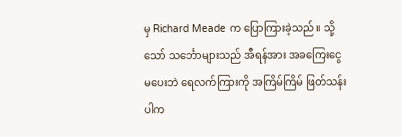မှ Richard Meade က ပြောကြားခဲ့သည်။ သို့သော် သင်္ဘောများသည် အီရန်အား အခကြေးငွေ မပေးဘဲ ရေလက်ကြားကို အကြိမ်ကြိမ် ဖြတ်သန်းပါက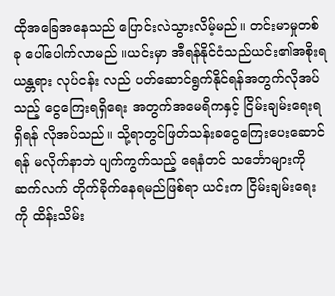ထိုအခြေအနေသည် ပြောင်းလဲသွားလိမ့်မည်။ တင်းမာမှုတစ်ခု ပေါ်ပေါက်လာမည် ။ယင်းမှာ အီရန်နိုင်ငံသည်ယင်း၏အစိုးရယန္တရား လုပ်ငန်း လည် ပတ်ဆောင်ရွက်နိုင်ရန်အတွက်လိုအပ်သည့် ငွေကြေးရရှိရေး အတွက်အမေရိကနှင့် ငြိမ်းချမ်းရေးရရှိရန် လိုအပ်သည်။ သို့ရာတွင်ဖြတ်သန်းခငွေကြေးပေးဆောင်ရန် မလိုက်နာဘဲ ပျက်ကွက်သည့် ရေနံတင် သင်္ဘောများကို ဆက်လက် တိုက်ခိုက်နေရမည်ဖြစ်ရာ ယင်းက ငြိမ်းချမ်းရေးကို ထိန်းသိမ်း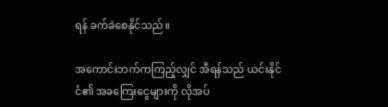ရန် ခက်ခဲစေနိုင်သည်။

အကောင်းဘက်ကကြည့်လျှင် အီရန်သည် ယင်းနိုင်ငံ၏ အခကြေးငွေများကို လိုအပ်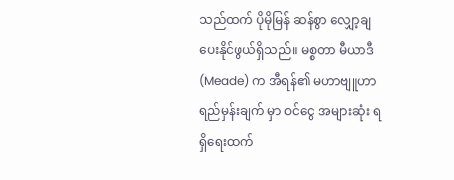သည်ထက် ပိုမိုမြန် ဆန်စွာ လျှော့ချပေးနိုင်ဖွယ်ရှိသည်။ မစ္စတာ မီယာဒီ (Meade) က အီရန်၏ မဟာဗျူဟာ ရည်မှန်းချက် မှာ ဝင်ငွေ အများဆုံး ရရှိရေးထက်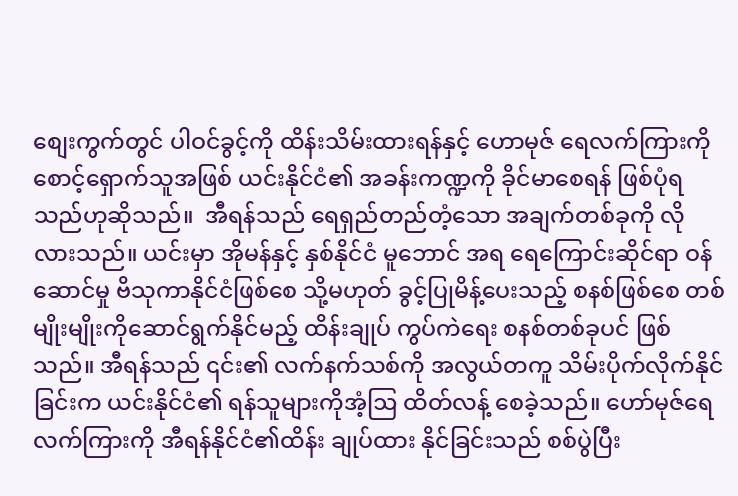စျေးကွက်တွင် ပါဝင်ခွင့်ကို ထိန်းသိမ်းထားရန်နှင့် ဟောမုဇ် ရေလက်ကြားကိုစောင့်ရှောက်သူအဖြစ် ယင်းနိုင်ငံ၏ အခန်းကဏ္ဍကို ခိုင်မာစေရန် ဖြစ်ပုံရသည်ဟုဆိုသည်။  အီရန်သည် ရေရှည်တည်တံ့သော အချက်တစ်ခုကို လိုလားသည်။ ယင်းမှာ အိုမန်နှင့် နှစ်နိုင်ငံ မူဘောင် အရ ရေကြောင်းဆိုင်ရာ ဝန်ဆောင်မှု ဗိသုကာနိုင်ငံဖြစ်စေ သို့မဟုတ် ခွင့်ပြုမိန့်ပေးသည့် စနစ်ဖြစ်စေ တစ်မျိုးမျိုးကိုဆောင်ရွက်နိုင်မည့် ထိန်းချုပ် ကွပ်ကဲရေး စနစ်တစ်ခုပင် ဖြစ်သည်။ အီရန်သည် ၎င်း၏ လက်နက်သစ်ကို အလွယ်တကူ သိမ်းပိုက်လိုက်နိုင်ခြင်းက ယင်းနိုင်ငံ၏ ရန်သူများကိုအံ့ဩ ထိတ်လန့် စေခဲ့သည်။ ဟော်မုဇ်ရေလက်ကြားကို အီရန်နိုင်ငံ၏ထိန်း ချုပ်ထား နိုင်ခြင်းသည် စစ်ပွဲပြီး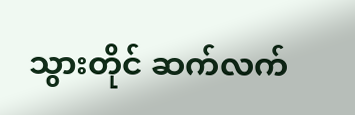သွားတိုင် ဆက်လက်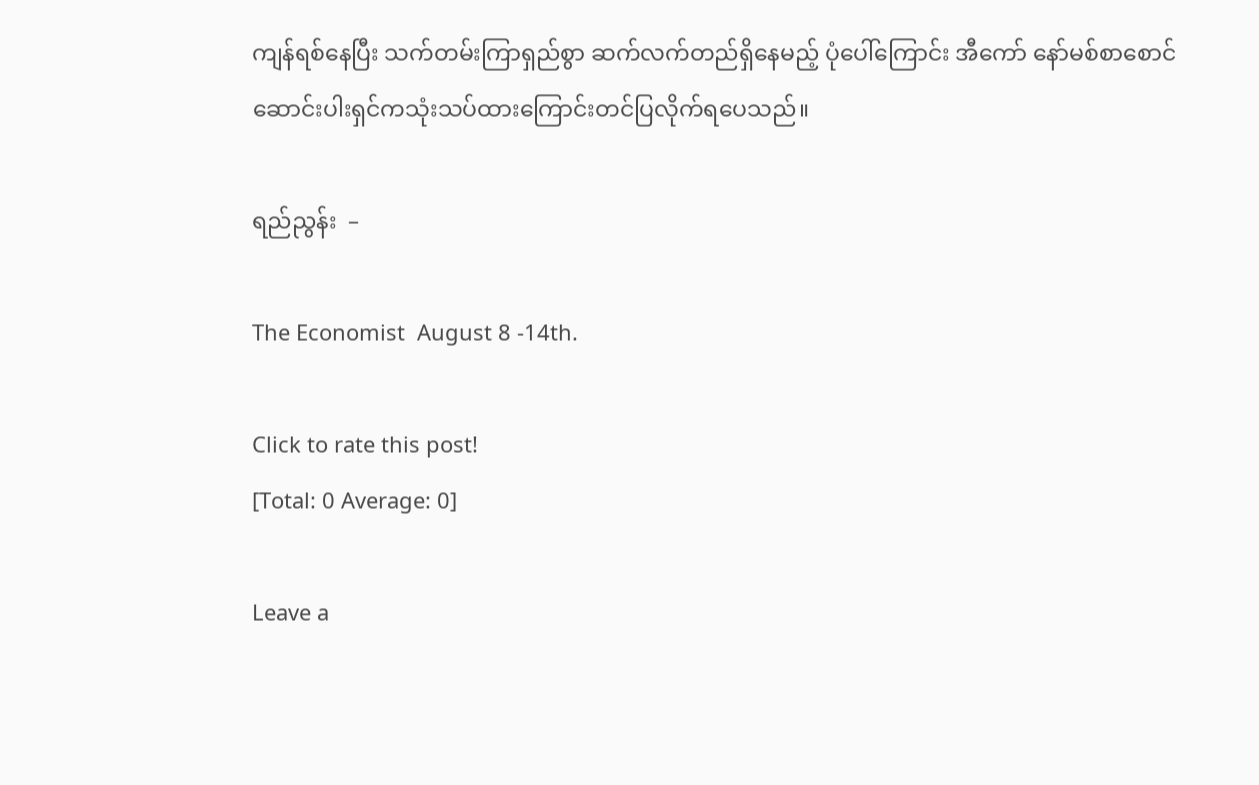ကျန်ရစ်နေပြီး သက်တမ်းကြာရှည်စွာ ဆက်လက်တည်ရှိနေမည့် ပုံပေါ်ကြောင်း အီကော် နော်မစ်စာစောင်ဆောင်းပါးရှင်ကသုံးသပ်ထားကြောင်းတင်ပြလိုက်ရပေသည်။

ရည်ညွန်း  –

The Economist  August 8 -14th.

Click to rate this post!
[Total: 0 Average: 0]

Leave a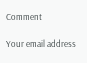Comment

Your email address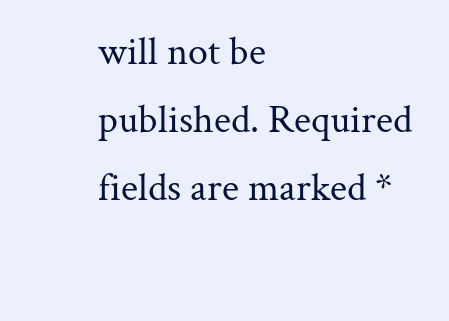will not be published. Required fields are marked *